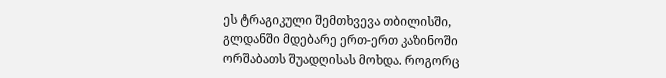ეს ტრაგიკული შემთხვევა თბილისში, გლდანში მდებარე ერთ-ერთ კაზინოში ორშაბათს შუადღისას მოხდა. როგორც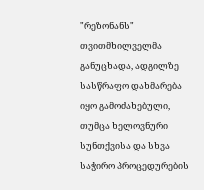"რეზონანს" თვითმხილველმა განუცხადა, ადგილზე სასწრაფო დახმარება იყო გამოძახებული, თუმცა ხელოვნური სუნთქვისა და სხვა საჭირო პროცედურების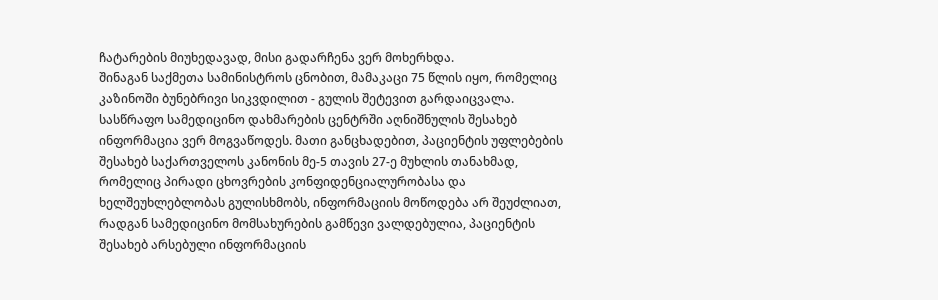ჩატარების მიუხედავად, მისი გადარჩენა ვერ მოხერხდა.
შინაგან საქმეთა სამინისტროს ცნობით, მამაკაცი 75 წლის იყო, რომელიც კაზინოში ბუნებრივი სიკვდილით - გულის შეტევით გარდაიცვალა.
სასწრაფო სამედიცინო დახმარების ცენტრში აღნიშნულის შესახებ ინფორმაცია ვერ მოგვაწოდეს. მათი განცხადებით, პაციენტის უფლებების შესახებ საქართველოს კანონის მე-5 თავის 27-ე მუხლის თანახმად, რომელიც პირადი ცხოვრების კონფიდენციალურობასა და ხელშეუხლებლობას გულისხმობს, ინფორმაციის მოწოდება არ შეუძლიათ, რადგან სამედიცინო მომსახურების გამწევი ვალდებულია, პაციენტის შესახებ არსებული ინფორმაციის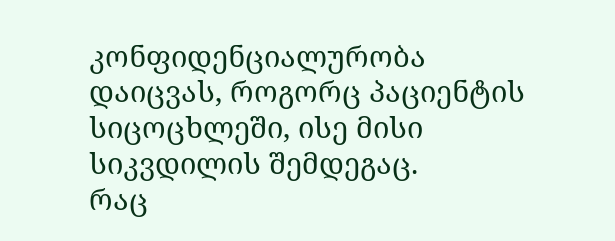კონფიდენციალურობა დაიცვას, როგორც პაციენტის სიცოცხლეში, ისე მისი სიკვდილის შემდეგაც.
რაც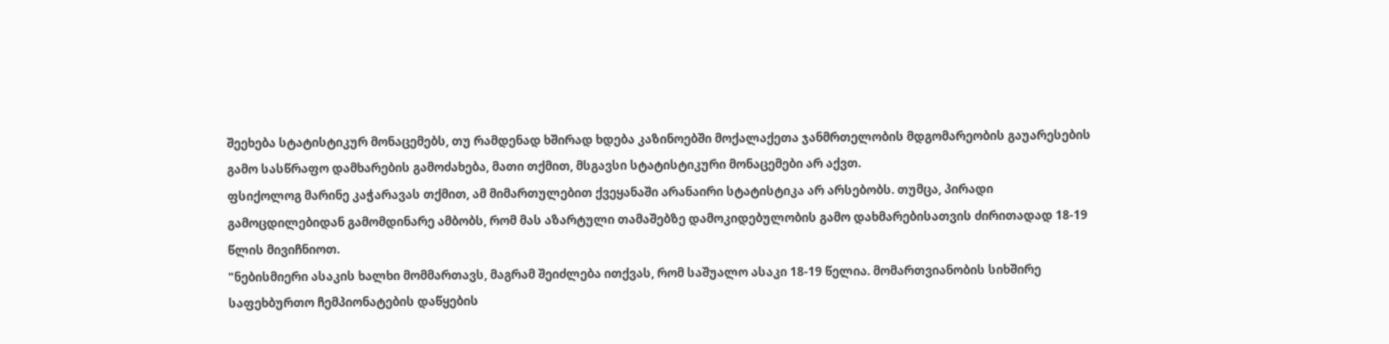შეეხება სტატისტიკურ მონაცემებს, თუ რამდენად ხშირად ხდება კაზინოებში მოქალაქეთა ჯანმრთელობის მდგომარეობის გაუარესების გამო სასწრაფო დამხარების გამოძახება, მათი თქმით, მსგავსი სტატისტიკური მონაცემები არ აქვთ.
ფსიქოლოგ მარინე კაჭარავას თქმით, ამ მიმართულებით ქვეყანაში არანაირი სტატისტიკა არ არსებობს. თუმცა, პირადი გამოცდილებიდან გამომდინარე ამბობს, რომ მას აზარტული თამაშებზე დამოკიდებულობის გამო დახმარებისათვის ძირითადად 18-19 წლის მივიჩნიოთ.
"ნებისმიერი ასაკის ხალხი მომმართავს, მაგრამ შეიძლება ითქვას, რომ საშუალო ასაკი 18-19 წელია. მომართვიანობის სიხშირე საფეხბურთო ჩემპიონატების დაწყების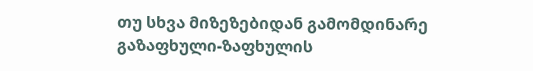თუ სხვა მიზეზებიდან გამომდინარე გაზაფხული-ზაფხულის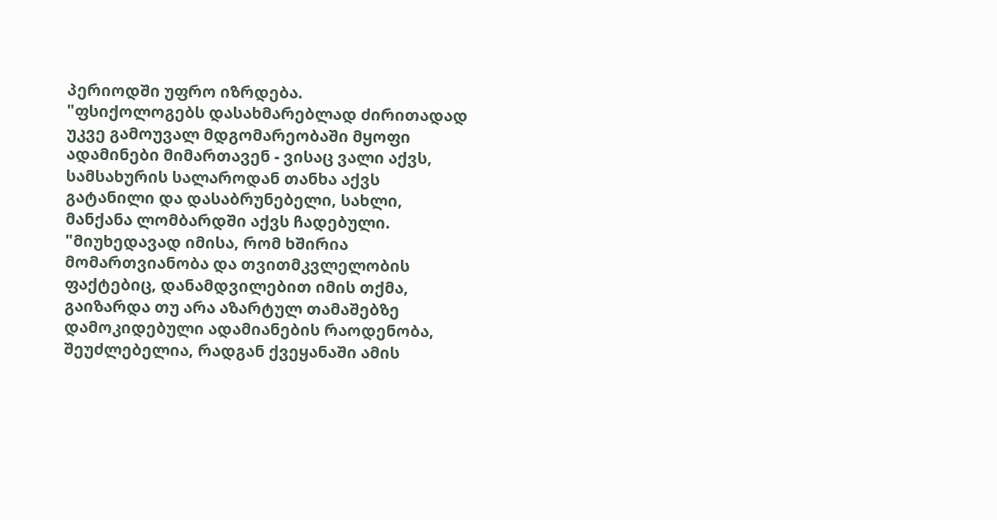პერიოდში უფრო იზრდება.
"ფსიქოლოგებს დასახმარებლად ძირითადად უკვე გამოუვალ მდგომარეობაში მყოფი ადამინები მიმართავენ - ვისაც ვალი აქვს, სამსახურის სალაროდან თანხა აქვს გატანილი და დასაბრუნებელი, სახლი, მანქანა ლომბარდში აქვს ჩადებული.
"მიუხედავად იმისა, რომ ხშირია მომართვიანობა და თვითმკვლელობის ფაქტებიც, დანამდვილებით იმის თქმა, გაიზარდა თუ არა აზარტულ თამაშებზე დამოკიდებული ადამიანების რაოდენობა, შეუძლებელია, რადგან ქვეყანაში ამის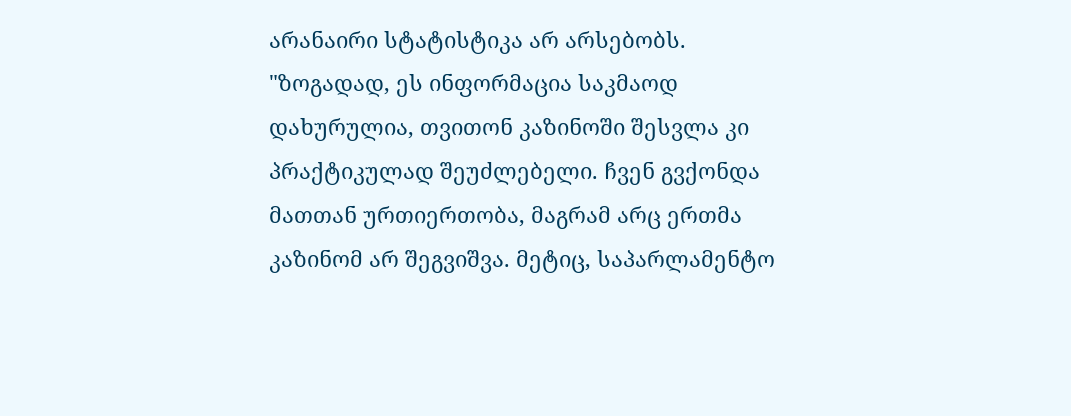არანაირი სტატისტიკა არ არსებობს.
"ზოგადად, ეს ინფორმაცია საკმაოდ დახურულია, თვითონ კაზინოში შესვლა კი პრაქტიკულად შეუძლებელი. ჩვენ გვქონდა მათთან ურთიერთობა, მაგრამ არც ერთმა კაზინომ არ შეგვიშვა. მეტიც, საპარლამენტო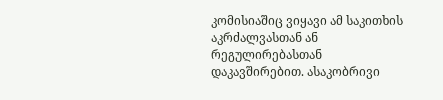კომისიაშიც ვიყავი ამ საკითხის აკრძალვასთან ან რეგულირებასთან დაკავშირებით. ასაკობრივი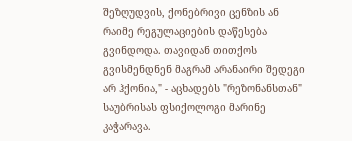შეზღუდვის, ქონებრივი ცენზის ან რაიმე რეგულაციების დაწესება გვინდოდა. თავიდან თითქოს გვისმენდნენ მაგრამ არანაირი შედეგი არ ჰქონია," - აცხადებს "რეზონანსთან" საუბრისას ფსიქოლოგი მარინე კაჭარავა.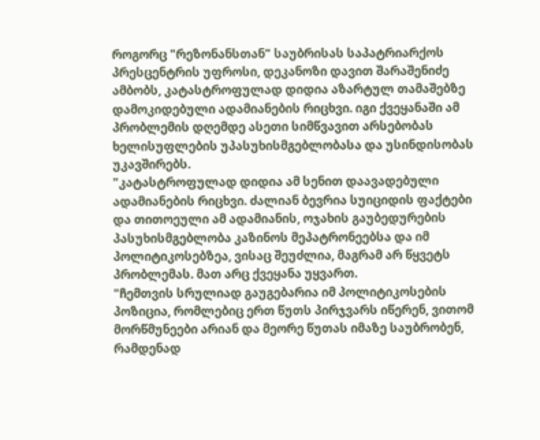როგორც "რეზონანსთან" საუბრისას საპატრიარქოს პრესცენტრის უფროსი, დეკანოზი დავით შარაშენიძე ამბობს, კატასტროფულად დიდია აზარტულ თამაშებზე დამოკიდებული ადამიანების რიცხვი. იგი ქვეყანაში ამ პრობლემის დღემდე ასეთი სიმწვავით არსებობას ხელისუფლების უპასუხისმგებლობასა და უსინდისობას უკავშირებს.
"კატასტროფულად დიდია ამ სენით დაავადებული ადამიანების რიცხვი. ძალიან ბევრია სუიციდის ფაქტები და თითოეული ამ ადამიანის, ოჯახის გაუბედურების პასუხისმგებლობა კაზინოს მეპატრონეებსა და იმ პოლიტიკოსებზეა, ვისაც შეუძლია, მაგრამ არ წყვეტს პრობლემას. მათ არც ქვეყანა უყვართ.
"ჩემთვის სრულიად გაუგებარია იმ პოლიტიკოსების პოზიცია, რომლებიც ერთ წუთს პირჯვარს იწერენ, ვითომ მორწმუნეები არიან და მეორე წუთას იმაზე საუბრობენ, რამდენად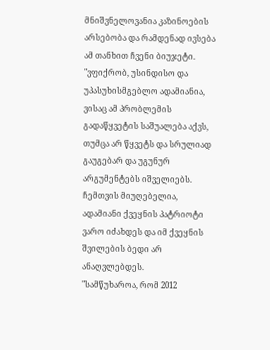მნიშვნელოვანია კაზინოების არსებობა და რამდენად ივსება ამ თანხით ჩვენი ბიუჯეტი.
"ვფიქრობ, უსინდისო და უპასუხისმგებლო ადამიანია, ვისაც ამ პრობლემის გადაწყვეტის საშუალება აქვს, თუმცა არ წყვეტს და სრულიად გაუგებარ და უგუნურ არგუმენტებს იშველიებს. ჩემთვის მიუღებელია, ადამიანი ქვეყნის პატრიოტი ვარო იძახდეს და იმ ქვეყნის შვილების ბედი არ ანაღვლებდეს.
"სამწუხაროა, რომ 2012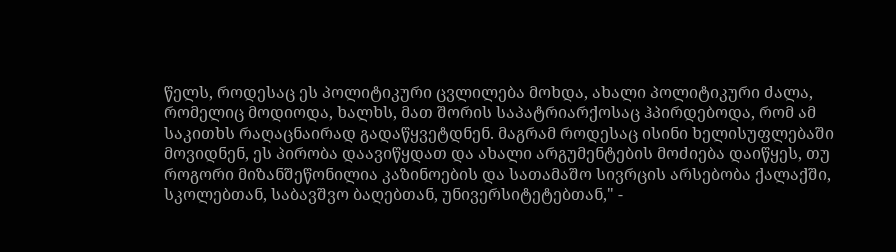წელს, როდესაც ეს პოლიტიკური ცვლილება მოხდა, ახალი პოლიტიკური ძალა, რომელიც მოდიოდა, ხალხს, მათ შორის საპატრიარქოსაც ჰპირდებოდა, რომ ამ საკითხს რაღაცნაირად გადაწყვეტდნენ. მაგრამ როდესაც ისინი ხელისუფლებაში მოვიდნენ, ეს პირობა დაავიწყდათ და ახალი არგუმენტების მოძიება დაიწყეს, თუ როგორი მიზანშეწონილია კაზინოების და სათამაშო სივრცის არსებობა ქალაქში, სკოლებთან, საბავშვო ბაღებთან, უნივერსიტეტებთან," -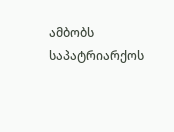ამბობს საპატრიარქოს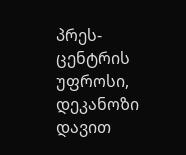პრეს-ცენტრის უფროსი, დეკანოზი დავით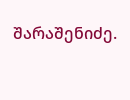შარაშენიძე.